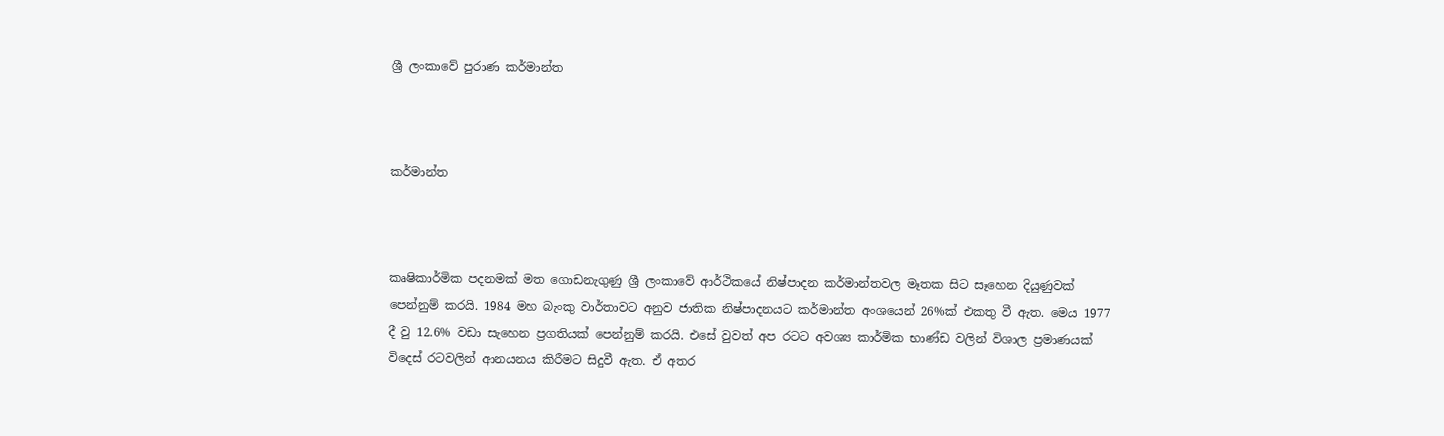ශ්‍රී ලංකාවේ පුරාණ කර්මාන්ත



කර්මාන්ත



කෘෂිකාර්මික පදනමක්‌ මත ගොඩනැගුණු ශ්‍රී ලංකාවේ ආර්ථිකයේ නිෂ්පාදන කර්මාන්තවල මෑතක සිට සෑහෙන දියුණුවක්‌ පෙන්නුම් කරයි. 1984 මහ බැංකු වාර්තාවට අනුව ජාතික නිෂ්පාදනයට කර්මාන්ත අංශයෙන් 26%ක්‌ එකතු වී ඇත. මෙය 1977 දී වු 12.6% වඩා සැහෙන ප්‍රගතියක්‌ පෙන්නුම් කරයි. එසේ වුවත් අප රටට අවශ්‍ය කාර්මික භාණ්‌ඩ වලින් විශාල ප්‍රමාණයක්‌ විදෙස්‌ රටවලින් ආනයනය කිරීමට සිදුවී ඇත. ඒ අතර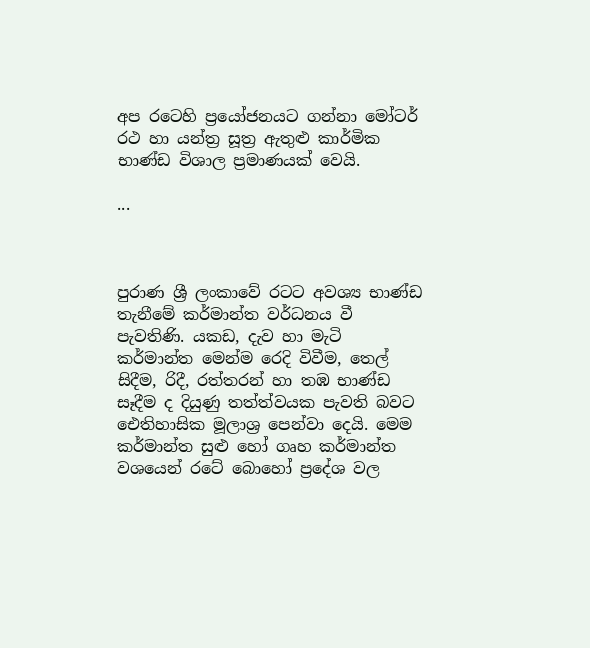අප රටෙහි ප්‍රයෝජනයට ගන්නා මෝටර් රථ හා යන්ත්‍ර සූත්‍ර ඇතුළු කාර්මික භාණ්‌ඩ විශාල ප්‍රමාණයක්‌ වෙයි.

...



පුරාණ ශ්‍රී ලංකාවේ රටට අවශ්‍ය භාණ්‌ඩ තැනීමේ කර්මාන්ත වර්ධනය වී පැවතිණි. යකඩ, දැව හා මැටි කර්මාන්ත මෙන්ම රෙදි විවීම, තෙල් සිදීම, රිදී, රත්තරන් හා තඹ භාණ්‌ඩ සෑදීම ද දියුණු තත්ත්වයක පැවති බවට ඓතිහාසික මූලාශ්‍ර පෙන්වා දෙයි. මෙම කර්මාන්ත සුළු හෝ ගෘහ කර්මාන්ත වශයෙන් රටේ බොහෝ ප්‍රදේශ වල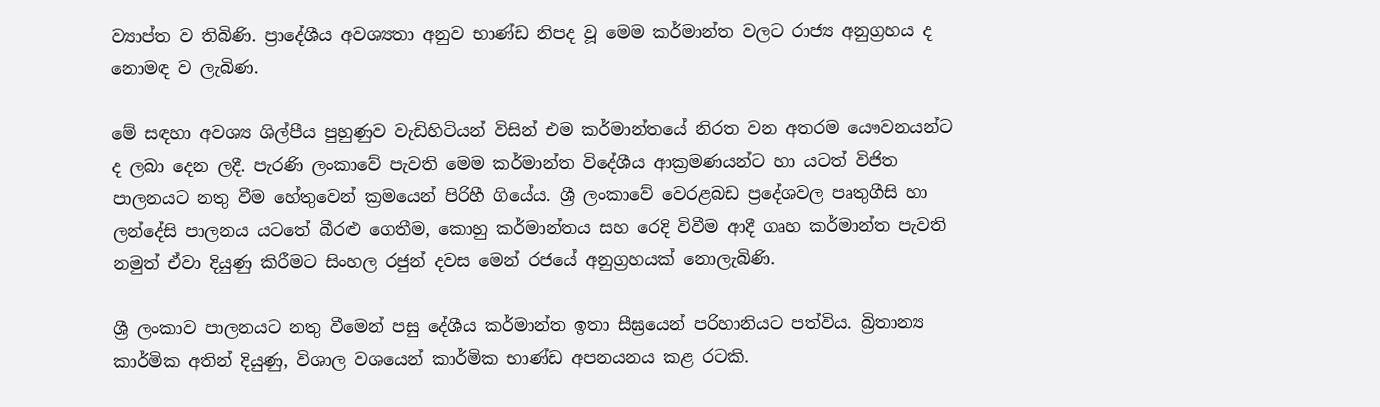ව්‍යාප්ත ව තිබිණි. ප්‍රාදේශීය අවශ්‍යතා අනුව භාණ්‌ඩ නිපද වූ මෙම කර්මාන්ත වලට රාජ්‍ය අනුග්‍රහය ද නොමඳ ව ලැබිණ.

මේ සඳහා අවශ්‍ය ශිල්පීය පුහුණුව වැඩිහිටියන් විසින් එම කර්මාන්තයේ නිරත වන අතරම යෞවනයන්ට ද ලබා දෙන ලදී. පැරණි ලංකාවේ පැවති මෙම කර්මාන්ත විදේශීය ආක්‍රමණයන්ට හා යටත් විජිත පාලනයට නතු වීම හේතුවෙන් ක්‍රමයෙන් පිරිහී ගියේය. ශ්‍රී ලංකාවේ වෙරළබඩ ප්‍රදේශවල පෘතුගීසි හා ලන්දේසි පාලනය යටතේ බීරළු ගෙතීම, කොහු කර්මාන්තය සහ රෙදි විවීම ආදී ගෘහ කර්මාන්ත පැවති නමුත් ඒවා දියුණු කිරීමට සිංහල රජුන් දවස මෙන් රජයේ අනුග්‍රහයක්‌ නොලැබිණි.

ශ්‍රී ලංකාව පාලනයට නතු වීමෙන් පසු දේශීය කර්මාන්ත ඉතා සීඝ්‍රයෙන් පරිහානියට පත්විය. බ්‍රිතාන්‍ය කාර්මික අතින් දියුණු, විශාල වශයෙන් කාර්මික භාණ්‌ඩ අපනයනය කළ රටකි.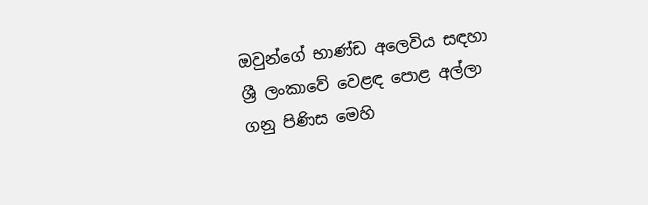ඔවුන්ගේ භාණ්‌ඩ අලෙවිය සඳහා ශ්‍රී ලංකාවේ වෙළඳ පොළ අල්ලා ගනු පිණිස මෙහි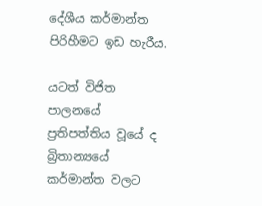දේශීය කර්මාන්ත පිරිහීමට ඉඩ හැරීය.

යටත් විජිත පාලනයේ ප්‍රතිපත්තිය වූයේ ද බ්‍රිතාන්‍යයේ කර්මාන්ත වලට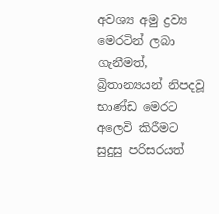අවශ්‍ය අමු ද්‍රව්‍ය මෙරටින් ලබා ගැනීමත්, බ්‍රිතාන්‍යයන් නිපදවූ භාණ්‌ඩ මෙරට අලෙවි කිරීමට සුදුසු පරිසරයත්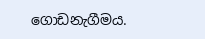ගොඩනැගීමය.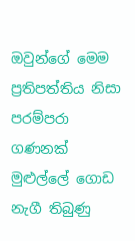ඔවුන්ගේ මෙම ප්‍රතිපත්තිය නිසා පරම්පරා ගණනක්‌ මුළුල්ලේ ගොඩ නැගී තිබුණු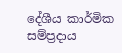දේශීය කාර්මික සම්ප්‍රදාය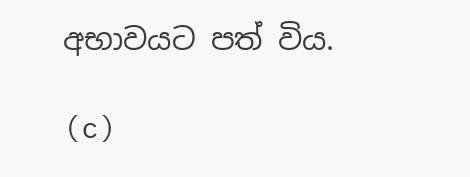අභාවයට පත් විය.

(c)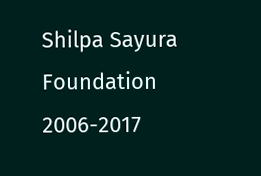Shilpa Sayura Foundation 2006-2017